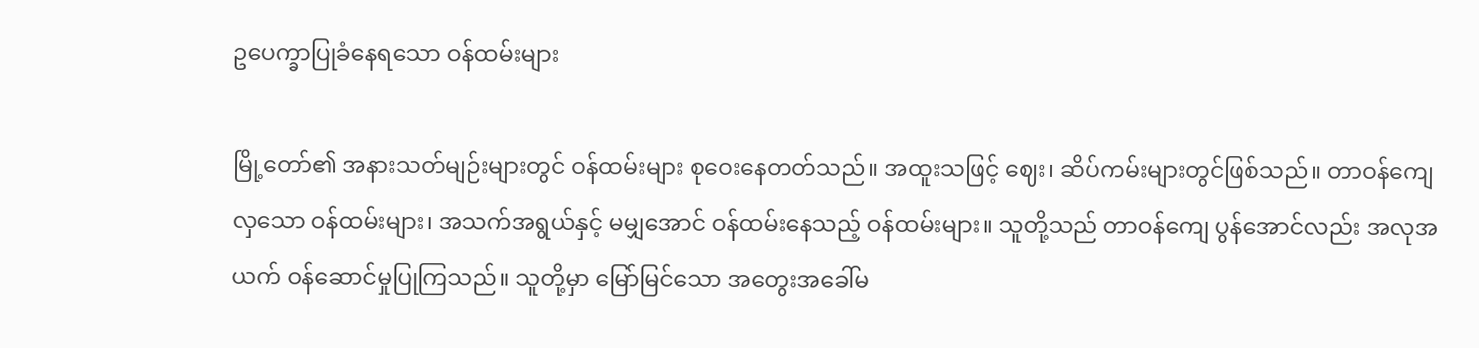ဥပေက္ခာပြုခံနေရသော ဝန်ထမ်းများ

မြို့တော်၏ အနားသတ်မျဉ်းများတွင် ဝန်ထမ်းများ စုဝေးနေတတ်သည်။ အထူးသဖြင့် ဈေး၊ ဆိပ်ကမ်းများတွင်ဖြစ်သည်။ တာဝန်ကျေလှသော ဝန်ထမ်းများ၊ အသက်အရွယ်နှင့် မမျှအောင် ဝန်ထမ်းနေသည့် ဝန်ထမ်းများ။ သူတို့သည် တာဝန်ကျေ ပွန်အောင်လည်း အလုအယက် ဝန်ဆောင်မှုပြုကြသည်။ သူတို့မှာ မြော်မြင်သော အတွေးအခေါ်မ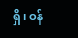ရှိ၊ ဝန်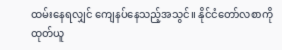ထမ်းနေရလျှင် ကျေနပ်နေသည့်အသွင်။ နိုင်ငံတော်လစာကို ထုတ်ယူ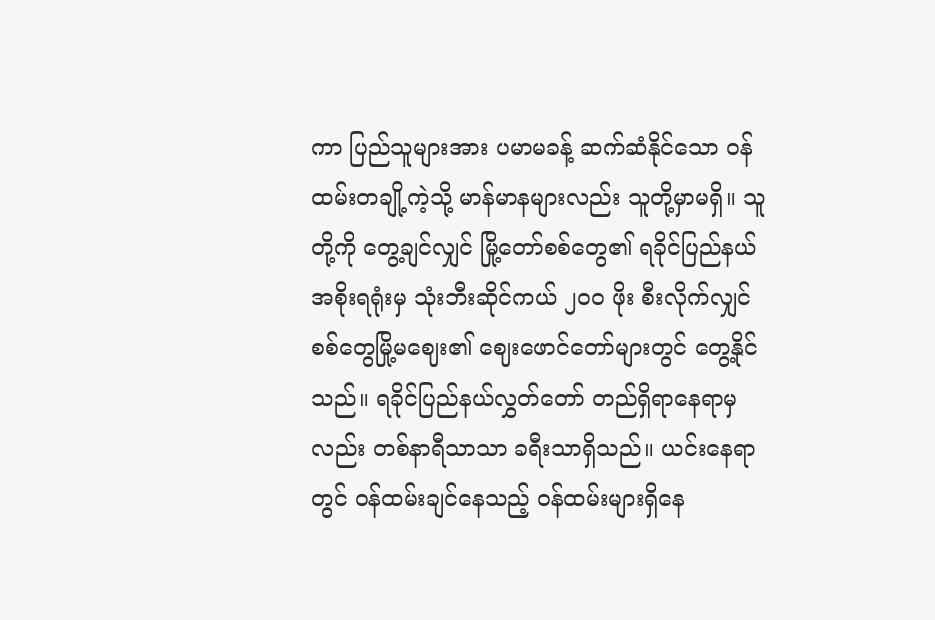ကာ ပြည်သူများအား ပမာမခန့် ဆက်ဆံနိုင်သော ဝန်ထမ်းတချို့ကဲ့သို့ မာန်မာနများလည်း သူတို့မှာမရှိ။ သူတို့ကို တွေ့ချင်လျှင် မြို့တော်စစ်တွေ၏ ရခိုင်ပြည်နယ်အစိုးရရုံးမှ သုံးဘီးဆိုင်ကယ် ၂၀၀ ဖိုး စီးလိုက်လျှင် စစ်တွေမြို့မဈေး၏ ဈေးဖောင်တော်များတွင် တွေ့နိုင်သည်။ ရခိုင်ပြည်နယ်လွှတ်တော် တည်ရှိရာနေရာမှလည်း တစ်နာရီသာသာ ခရီးသာရှိသည်။ ယင်းနေရာတွင် ဝန်ထမ်းချင်နေသည့် ဝန်ထမ်းများရှိနေ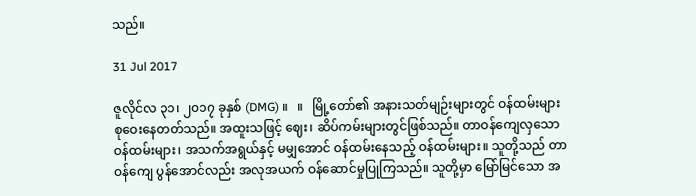သည်။

31 Jul 2017

ဇူလိုင်လ ၃၁၊ ၂၀၁၇ ခုနှစ် (DMG) ။   ။   မြို့တော်၏ အနားသတ်မျဉ်းများတွင် ဝန်ထမ်းများ စုဝေးနေတတ်သည်။ အထူးသဖြင့် ဈေး၊ ဆိပ်ကမ်းများတွင်ဖြစ်သည်။ တာဝန်ကျေလှသော ဝန်ထမ်းများ၊ အသက်အရွယ်နှင့် မမျှအောင် ဝန်ထမ်းနေသည့် ဝန်ထမ်းများ။ သူတို့သည် တာဝန်ကျေ ပွန်အောင်လည်း အလုအယက် ဝန်ဆောင်မှုပြုကြသည်။ သူတို့မှာ မြော်မြင်သော အ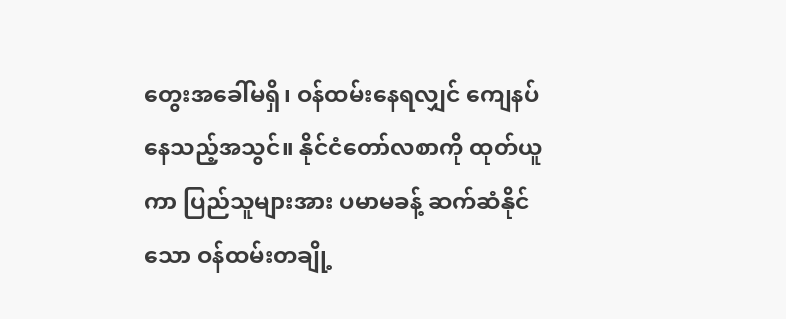တွေးအခေါ်မရှိ၊ ဝန်ထမ်းနေရလျှင် ကျေနပ်နေသည့်အသွင်။ နိုင်ငံတော်လစာကို ထုတ်ယူကာ ပြည်သူများအား ပမာမခန့် ဆက်ဆံနိုင်သော ဝန်ထမ်းတချို့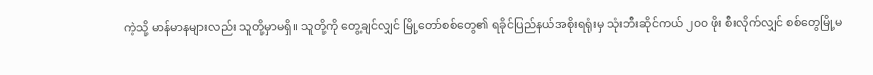ကဲ့သို့ မာန်မာနများလည်း သူတို့မှာမရှိ။ သူတို့ကို တွေ့ချင်လျှင် မြို့တော်စစ်တွေ၏ ရခိုင်ပြည်နယ်အစိုးရရုံးမှ သုံးဘီးဆိုင်ကယ် ၂၀၀ ဖိုး စီးလိုက်လျှင် စစ်တွေမြို့မ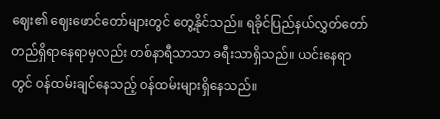ဈေး၏ ဈေးဖောင်တော်များတွင် တွေ့နိုင်သည်။ ရခိုင်ပြည်နယ်လွှတ်တော် တည်ရှိရာနေရာမှလည်း တစ်နာရီသာသာ ခရီးသာရှိသည်။ ယင်းနေရာတွင် ဝန်ထမ်းချင်နေသည့် ဝန်ထမ်းများရှိနေသည်။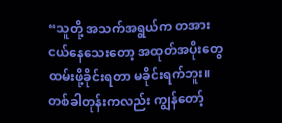“သူတို့ အသက်အရွယ်က တအားငယ်နေသေးတော့ အထုတ်အပိုးတွေ ထမ်းဖို့ခိုင်းရတာ မခိုင်းရက်ဘူး။ တစ်ခါတုန်းကလည်း ကျွန်တော့်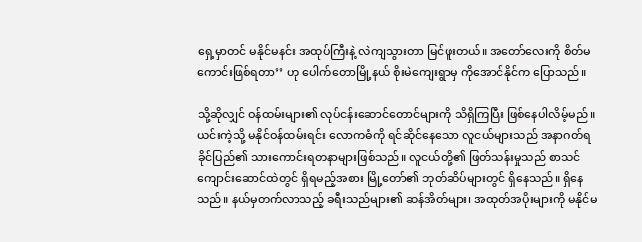ရှေ့မှာတင် မနိုင်မနင်း အထုပ်ကြီးနဲ့ လဲကျသွားတာ မြင်ဖူးတယ်။ အတော်လေးကို စိတ်မကောင်းဖြစ်ရတာ’’ ဟု ပေါက်တောမြို့နယ် စိုးမဲကျေးရွာမှ ကိုအောင်နိုင်က ပြောသည်။

သို့ဆိုလျှင် ဝန်ထမ်းများ၏ လုပ်ငန်းဆောင်တောင်များကို သိရှိကြပြီး ဖြစ်နေပါလိမ့်မည်။ ယင်းကဲ့သို့ မနိုင်ဝန်ထမ်းရင်း လောကဓံကို ရင်ဆိုင်နေသော လူငယ်များသည် အနာဂတ်ရခိုင်ပြည်၏ သားကောင်းရတနာများဖြစ်သည်။ လူငယ်တို့၏ ဖြတ်သန်းမှုသည် စာသင်ကျောင်းဆောင်ထဲတွင် ရှိရမည့်အစား မြို့တော်၏ ဘုတ်ဆိပ်များတွင် ရှိနေသည်။ ရှိနေသည်။ နယ်မှတက်လာသည့် ခရီးသည်များ၏ ဆန်အိတ်များ၊ အထုတ်အပိုးများကို မနိုင်မ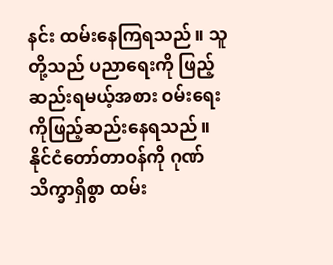နင်း ထမ်းနေကြရသည်။ သူတို့သည် ပညာရေးကို ဖြည့်ဆည်းရမယ့်အစား ဝမ်းရေးကိုဖြည့်ဆည်းနေရသည်။ နိုင်ငံတော်တာဝန်ကို ဂုဏ်သိက္ခာရှိစွာ ထမ်း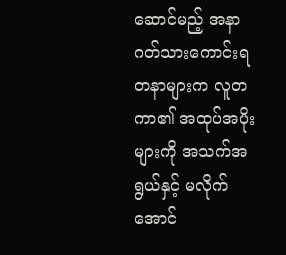ဆောင်မည့် အနာဂတ်သားကောင်းရတနာများက လူတကာ၏ အထုပ်အပိုးများကို အသက်အရွယ်နှင့် မလိုက်အောင်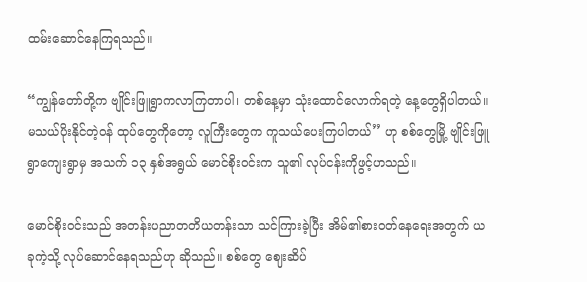ထမ်းဆောင်နေကြရသည်။

“ကျွန်တော်တို့က ဗျိုင်းဖြူရွာကလာကြတာပါ၊ တစ်နေ့မှာ သုံးထောင်လောက်ရတဲ့ နေ့တွေရှိပါတယ်။ မသယ်ပိုးနိုင်တဲ့ဝန် ထုပ်တွေကိုတော့ လူကြီးတွေက ကူသယ်ပေးကြပါတယ်’’ ဟု စစ်တွေမြို့ ဗျိုင်းဖြူရွာကျေးရွာမှ အသက် ၁၃ နှစ်အရွယ် မောင်စိုးဝင်းက သူ၏ လုပ်ငန်းကိုဖွင့်ဟသည်။

မောင်စိုးဝင်းသည် အတန်းပညာတတိယတန်းသာ သင်ကြားခဲ့ပြီး အိမ်၏စားဝတ်နေရေးအတွက် ယခုကဲ့သို့ လုပ်ဆောင်နေရသည်ဟု ဆိုသည်။ စစ်တွေ ဈေးဆိပ်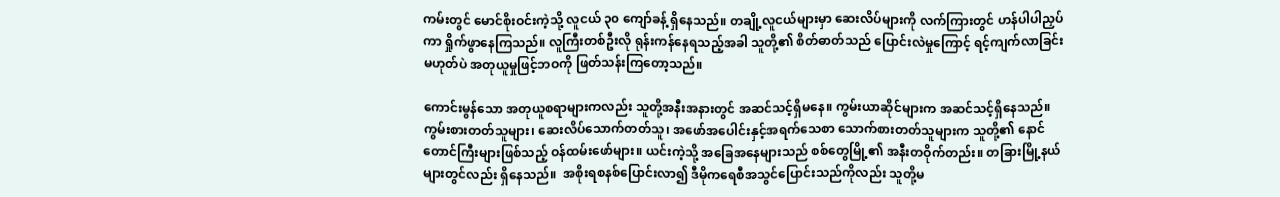ကမ်းတွင် မောင်စိုးဝင်းကဲ့သို့ လူငယ် ၃၀ ကျော်ခန့် ရှိနေသည်။ တချို့လူငယ်များမှာ ဆေးလိပ်များကို လက်ကြားတွင် ဟန်ပါပါညှပ်ကာ ရှိုက်ဖွာနေကြသည်။ လူကြီးတစ်ဦးလို ရုန်းကန်နေရသည့်အခါ သူတို့၏ စိတ်ဓာတ်သည် ပြောင်းလဲမှုကြောင့် ရင့်ကျက်လာခြင်းမဟုတ်ပဲ အတုယူမှုဖြင့်ဘဝကို ဖြတ်သန်းကြတော့သည်။

ကောင်းမွန်သော အတုယူစရာများကလည်း သူတို့အနီးအနားတွင် အဆင်သင့်ရှိမနေ။ ကွမ်းယာဆိုင်များက အဆင်သင့်ရှိနေသည်။ ကွမ်းစားတတ်သူများ၊ ဆေးလိပ်သောက်တတ်သူ၊ အဖော်အပေါင်းနှင့်အရက်သေစာ သောက်စားတတ်သူများက သူတို့၏ နောင်တောင်ကြီးများဖြစ်သည့် ဝန်ထမ်းဖော်များ။ ယင်းကဲ့သို့ အခြေအနေများသည် စစ်တွေမြို့၏ အနီးတဝိုက်တည်း။ တခြားမြို့နယ်များတွင်လည်း ရှိနေသည်။  အစိုးရစနစ်ပြောင်းလာ၍ ဒီမိုကရေစီအသွင်ပြောင်းသည်ကိုလည်း သူတို့မ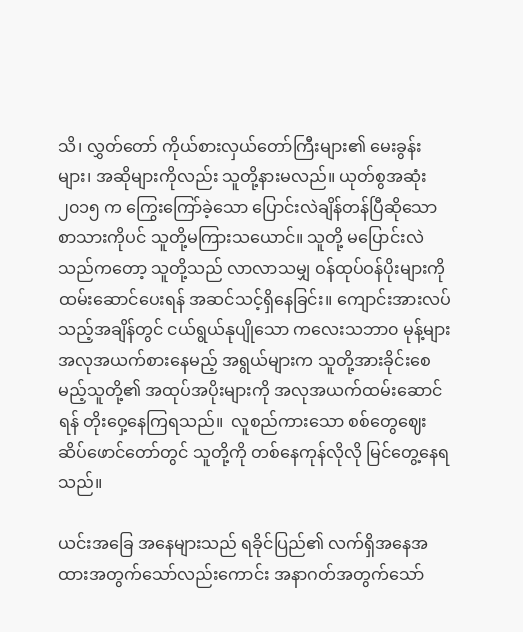သိ၊ လွှတ်တော် ကိုယ်စားလှယ်တော်ကြီးများ၏ မေးခွန်းများ၊ အဆိုများကိုလည်း သူတို့နားမလည်။ ယုတ်စွအဆုံး ၂၀၁၅ က ကြွေးကြော်ခဲ့သော ပြောင်းလဲချိန်တန်ပြီဆိုသော စာသားကိုပင် သူတို့မကြားသယောင်။ သူတို့ မပြောင်းလဲသည်ကတော့ သူတို့သည် လာလာသမျှ ဝန်ထုပ်ဝန်ပိုးများကို ထမ်းဆောင်ပေးရန် အဆင်သင့်ရှိနေခြင်း။ ကျောင်းအားလပ်သည့်အချိန်တွင် ငယ်ရွယ်နုပျိုသော ကလေးသဘာ၀ မုန့်များအလုအယက်စားနေမည့် အရွယ်များက သူတို့အားခိုင်းစေမည့်သူတို့၏ အထုပ်အပိုးများကို အလုအယက်ထမ်းဆောင်ရန် တိုးဝှေ့နေကြရသည်။  လူစည်ကားသော စစ်တွေဈေးဆိပ်ဖောင်တော်တွင် သူတို့ကို တစ်နေကုန်လိုလို မြင်တွေ့နေရသည်။

ယင်းအခြေ အနေများသည် ရခိုင်ပြည်၏ လက်ရှိအနေအထားအတွက်သော်လည်းကောင်း အနာဂတ်အတွက်သော်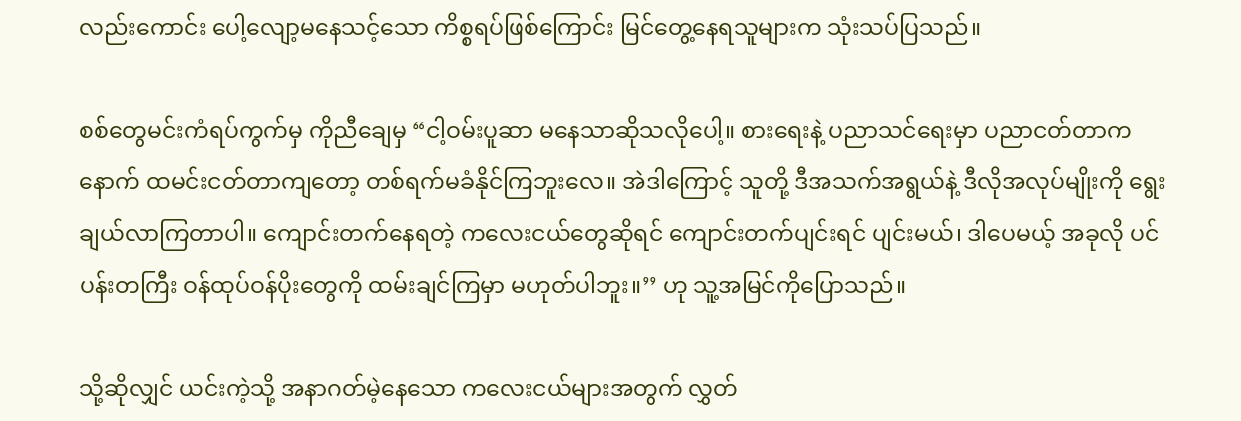လည်းကောင်း ပေါ့လျော့မနေသင့်သော ကိစ္စရပ်ဖြစ်ကြောင်း မြင်တွေ့နေရသူများက သုံးသပ်ပြသည်။

စစ်တွေမင်းကံရပ်ကွက်မှ ကိုညီချေမှ “ငါ့ဝမ်းပူဆာ မနေသာဆိုသလိုပေါ့။ စားရေးနဲ့ ပညာသင်ရေးမှာ ပညာငတ်တာက နောက် ထမင်းငတ်တာကျတော့ တစ်ရက်မခံနိုင်ကြဘူးလေ။ အဲဒါကြောင့် သူတို့ ဒီအသက်အရွယ်နဲ့ ဒီလိုအလုပ်မျိုးကို ရွေးချယ်လာကြတာပါ။ ကျောင်းတက်နေရတဲ့ ကလေးငယ်တွေဆိုရင် ကျောင်းတက်ပျင်းရင် ပျင်းမယ်၊ ဒါပေမယ့် အခုလို ပင်ပန်းတကြီး ဝန်ထုပ်ဝန်ပိုးတွေကို ထမ်းချင်ကြမှာ မဟုတ်ပါဘူး။’’ ဟု သူ့အမြင်ကိုပြောသည်။

သို့ဆိုလျှင် ယင်းကဲ့သို့ အနာဂတ်မဲ့နေသော ကလေးငယ်များအတွက် လွှတ်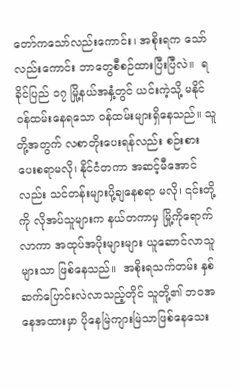တော်ကသော်လည်းကောင်း၊ အစိုးရက သော်လည်းကောင်း ဘာတွေစီစဉ်ထားပြီးပြီလဲ။  ရခိုင်ပြည် ၁၇ မြို့နယ်အနှံ့တွင် ယင်းကဲ့သို့ မနိုင်ဝန်ထမ်းနေရသော ဝန်ထမ်းများရှိနေသည်။ သူတို့အတွက် လစာတိုးပေးရန်လည်း စဉ်းစားပေးစရာမလို၊ နိုင်ငံတကာ အဆင့်မီအောင်လည်း သင်တန်းများပို့ချနေစရာ မလို၊ ၎င်းတို့ကို လိုအပ်သူများက နယ်တကာမှ မြို့ကိုရောက်လာကာ အထုပ်အပိုးများများ ယူဆောင်လာသူများသာ ဖြစ်နေသည်။  အစိုးရသက်တမ်း နှစ်ဆက်ပြောင်းလဲလာသည့်တိုင် သူတို့၏ ဘဝအနေအထားမှာ ပိုနေမြဲကျားမြဲသာဖြစ်နေသေး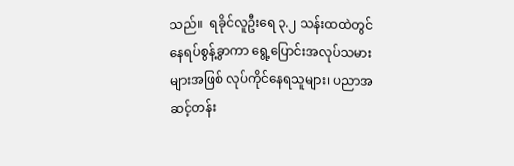သည်။  ရခိုင်လူဦးရေ ၃.၂ သန်းထထဲတွင် နေရပ်စွန့်ခွာကာ ရွေ့ပြောင်းအလုပ်သမားများအဖြစ် လုပ်ကိုင်နေရသူများ၊ ပညာအဆင့်တန်း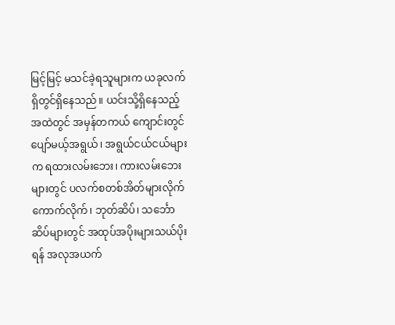မြင့်မြင့် မသင်ခဲ့ရသူများက ယခုလက်ရှိတွင်ရှိနေသည်။ ယင်းသို့ရှိနေသည့်အထဲတွင် အမှန်တကယ် ကျောင်းတွင်ပျော်မယ့်အရွယ်၊ အရွယ်ငယ်ငယ်များက ရထားလမ်းဘေး၊ ကားလမ်းဘေးများတွင် ပလက်စတစ်အိတ်များလိုက် ကောက်လိုက်၊ ဘုတ်ဆိပ်၊ သင်္ဘောဆိပ်များတွင် အထုပ်အပိုးများသယ်ပိုးရန် အလုအယက်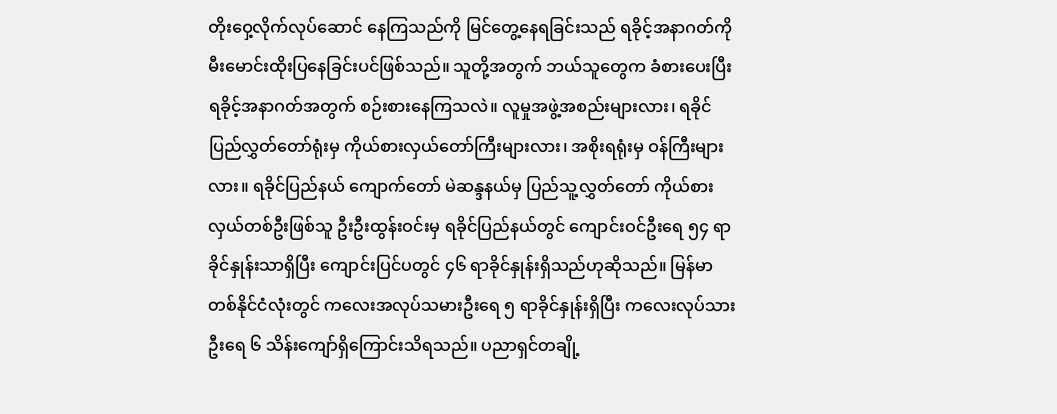တိုးဝှေ့လိုက်လုပ်ဆောင် နေကြသည်ကို မြင်တွေ့နေရခြင်းသည် ရခိုင့်အနာဂတ်ကို မီးမောင်းထိုးပြနေခြင်းပင်ဖြစ်သည်။ သူတို့အတွက် ဘယ်သူတွေက ခံစားပေးပြီး ရခိုင့်အနာဂတ်အတွက် စဉ်းစားနေကြသလဲ။ လူမှုအဖွဲ့အစည်းများလား၊ ရခိုင်ပြည်လွှတ်တော်ရုံးမှ ကိုယ်စားလှယ်တော်ကြီးများလား၊ အစိုးရရုံးမှ ဝန်ကြီးများလား။ ရခိုင်ပြည်နယ် ကျောက်တော် မဲဆန္ဒနယ်မှ ပြည်သူ့လွှတ်တော် ကိုယ်စားလှယ်တစ်ဦးဖြစ်သူ ဦးဦးထွန်းဝင်းမှ ရခိုင်ပြည်နယ်တွင် ကျောင်းဝင်ဦးရေ ၅၄ ရာ ခိုင်နှုန်းသာရှိပြီး ကျောင်းပြင်ပတွင် ၄၆ ရာခိုင်နှုန်းရှိသည်ဟုဆိုသည်။ မြန်မာတစ်နိုင်ငံလုံးတွင် ကလေးအလုပ်သမားဦးရေ ၅ ရာခိုင်နှုန်းရှိပြီး ကလေးလုပ်သားဦးရေ ၆ သိန်းကျော်ရှိကြောင်းသိရသည်။ ပညာရှင်တချို့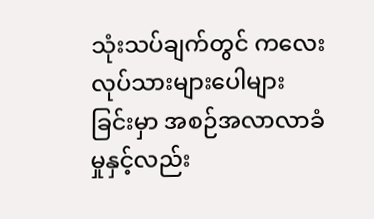သုံးသပ်ချက်တွင် ကလေးလုပ်သားများပေါများခြင်းမှာ အစဉ်အလာလာခံမှုနှင့်လည်း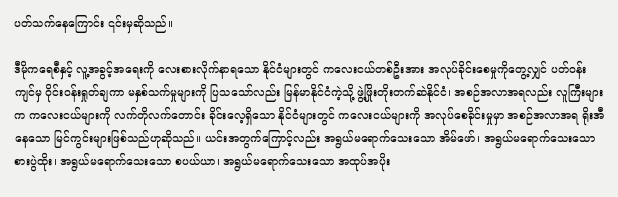ပတ်သက်နေကြောင်း ၎င်းမှဆိုသည်။

ဒီမိုကရေစီနှင့် လူ့အခွင့်အရေးကို လေးစားလိုက်နာရသော နိုင်ငံများတွင် ကလေးငယ်တစ်ဦးအား အလုပ်ခိုင်းစေမှုကိုတွေ့လျှင် ပတ်ဝန်းကျင်မှ ဝိုင်းဝန်းရှုတ်ချကာ မနှစ်သက်မှုများကို ပြသသော်လည်း မြန်မာနိုင်ငံကဲ့သို့ ဖွဲ့ဖြိုးတိုးတက်ဆဲနိုင်ငံ၊ အစဉ်အလာအရလည်း လူကြီးများက ကလေးငယ်များကို လက်တိုလက်တောင်း ခိုင်းလေ့ရှိသော နိုင်ငံများတွင် ကလေးငယ်များကို အလုပ်စေခိုင်းမှုမှာ အစဉ်အလာအရ ရိုးအီနေသော မြင်ကွင်းများဖြစ်သည်ဟုဆိုသည်။ ယင်းအတွက်ကြောင့်လည်း အရွယ်မရောက်သေးသော အိမ်ဖော်၊ အရွယ်မရောက်သေးသော စားပွဲထိုး၊ အရွယ်မရောက်သေးသော စပယ်ယာ၊ အရွယ်မရောက်သေးသော အထုပ်အပိုး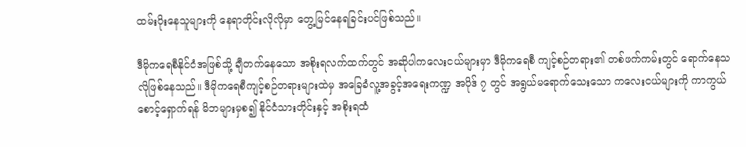ထမ်းပိုးနေသူများကို နေရာတိုင်းလိုလိုမှာ တွေ့မြင်နေရခြင်းပင်ဖြစ်သည်။

ဒီမိုကရေစီနိုင်ငံအဖြစ်သို့ ချီတက်နေသော အစိုးရလက်ထက်တွင် အဆိုပါကလေးငယ်များမှာ ဒီမိုကရေစီ ကျင့်စဉ်တရား၏ တစ်ဖက်ကမ်းတွင် ရောက်နေသလိုဖြစ်နေသည်။ ဒီမိုကရေစီကျင့်စဉ်တရားများထဲမှ အခြေခံလူ့အခွင့်အရေးကဏ္ဍ အပိုဒ် ၇ တွင် အရွယ်မရောက်သေးသော ကလေးငယ်များကို ကာကွယ်စောင့်ရှောက်ရန် မိဘများမှစ၍ နိုင်ငံသားတိုင်းနှင့် အစိုးရထံ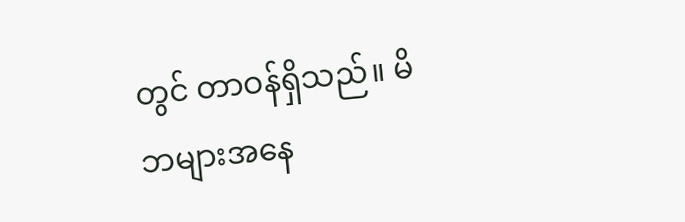တွင် တာဝန်ရှိသည်။ မိဘများအနေ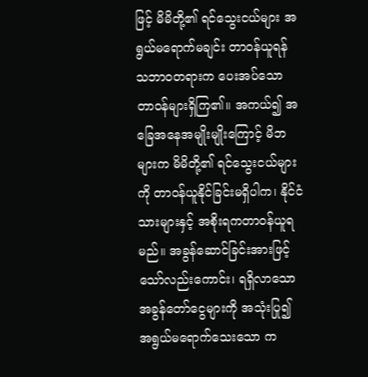ဖြင့် မိမိတို့၏ ရင်သွေးငယ်များ အရွယ်မရောက်မချင်း တာဝန်ယူရန် သဘာဝတရားက ပေးအပ်သော တာဝန်များရှိကြ၏။ အကယ်၍ အခြေအနေအမျိုးမျိုးကြောင့် မိဘများက မိမိတို့၏ ရင်သွေးငယ်များကို တာဝန်ယူနိုင်ခြင်းမရှိပါက၊ နိုင်ငံသားများနှင့် အစိုးရကတာဝန်ယူရမည်။ အခွန်ဆောင်ခြင်းအားဖြင့် သော်လည်းကောင်း၊ ရရှိလာသော အခွန်တော်ငွေများကို အသုံးပြု၍ အရွယ်မရောက်သေးသော က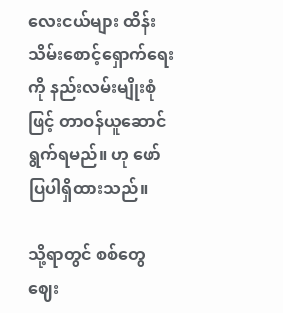လေးငယ်များ ထိန်းသိမ်းစောင့်ရှောက်ရေးကို နည်းလမ်းမျိုးစုံဖြင့် တာဝန်ယူဆောင်ရွက်ရမည်။ ဟု ဖော်ပြပါရှိထားသည်။

သို့ရာတွင် စစ်တွေဈေး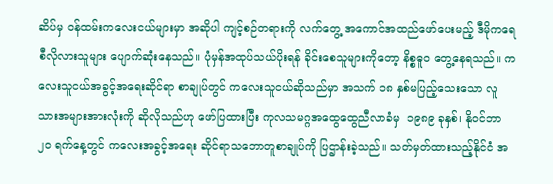ဆိပ်မှ ဝန်ထမ်းကလေးငယ်များမှာ အဆိုပါ ကျင့်စဉ်တရားကို လက်တွေ့ အကောင်အထည်ဖော်ပေးမည့် ဒီမိုကရေစီလိုလားသူများ ပျောက်ဆုံးနေသည်။ ပုံမှန်အထုပ်သယ်ပိုးရန် ခိုင်းစေသူများကိုတော့ နိစ္စဓူ၀ တွေ့နေရသည်။ ကလေးသူငယ်အခွင့်အရေးဆိုင်ရာ စာချုပ်တွင် ကလေးသူငယ်ဆိုသည်မှာ အသက် ၁၈ နှစ်မပြည့်သေးသော လူသားအများအားလုံးကို ဆိုလိုသည်ဟု ဖော်ပြထားပြီး ကုလသမဂ္ဂအထွေထွေညီလာခံမှ  ၁၉၈၉ ခုနှစ်၊ နိုဝင်ဘာ ၂၀ ရက်နေ့တွင် ကလေးအခွင့်အရေး ဆိုင်ရာသဘောတူစာချုပ်ကို ပြဌာန်းခဲ့သည်။ သတ်မှတ်ထားသည့်နိုင်ငံ အ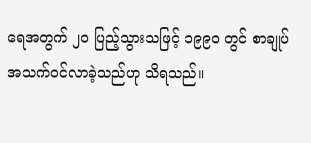ရေအတွက် ၂၀ ပြည့်သွားသဖြင့် ၁၉၉၀ တွင် စာချုပ်အသက်ဝင်လာခဲ့သည်ဟု သိရသည်။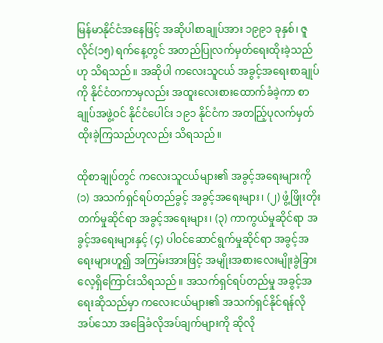မြန်မာနိုင်ငံအနေဖြင့် အဆိုပါစာချုပ်အား ၁၉၉၁ ခုနှစ်၊ ဇူလိုင်(၁၅) ရက်နေ့တွင် အတည်ပြုလက်မှတ်ရေးထိုးခဲ့သည်ဟု သိရသည်။ အဆိုပါ ကလေးသူငယ် အခွင့်အရေးစာချုပ်ကို နိုင်ငံတကာမှလည်း အထူးလေးစားထောက်ခံခဲ့ကာ စာချုပ်အဖွဲ့ဝင် နိုင်ငံပေါင်း ၁၉၁ နိုင်ငံက အတည်ြ့ပုလက်မှတ်ထိုးခဲ့ကြသည်ဟုလည်း သိရသည်။

ထိုစာချုပ်တွင် ကလေးသူငယ်များ၏ အခွင့်အရေးများကို (၁) အသက်ရှင်ရပ်တည်ခွင့် အခွင့်အရေးများ၊ (၂) ဖွံ့ဖြိုးတိုးတက်မှုဆိုင်ရာ အခွင့်အရေးများ၊ (၃) ကာကွယ်မှုဆိုင်ရာ အခွင့်အရေးများနှင့် (၄) ပါဝင်ဆောင်ရွက်မှုဆိုင်ရာ အခွင့်အရေးများဟူ၍ အကြမ်းအားဖြင့် အမျိုးအစားလေးမျိုးခွဲခြား လေ့ရှိကြောင်းသိရသည်။ အသက်ရှင်ရပ်တည်မှု အခွင့်အရေးဆိုသည်မှာ ကလေးငယ်များ၏ အသက်ရှင်နိုင်ရန်လိုအပ်သော အခြေခံလိုအပ်ချက်များကို ဆိုလို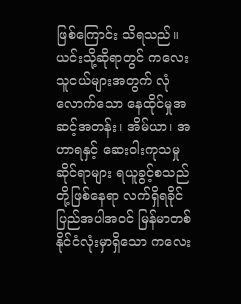ဖြစ်ကြောင်း သိရသည်။ ယင်းသို့ဆိုရာတွင် ကလေးသူငယ်များအတွက် လုံလောက်သော နေထိုင်မှုအဆင့်အတန်း၊ အိမ်ယာ၊ အဟာရနှင့် ဆေးဝါးကုသမှုဆိုင်ရာများ ရယူခွင့်စသည်တို့ဖြစ်နေရာ လက်ရှိရခိုင်ပြည်အပါအဝင် မြန်မာတစ်နိုင်ငံလုံးမှာရှိသော ကလေး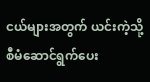ငယ်များအတွက် ယင်းကဲ့သို့ စီမံဆောင်ရွက်ပေး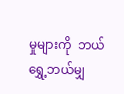မှုများကို  ဘယ်ရွှေ့ဘယ်မျှ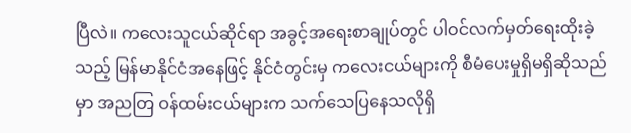ပြီလဲ။ ကလေးသူငယ်ဆိုင်ရာ အခွင့်အရေးစာချုပ်တွင် ပါဝင်လက်မှတ်ရေးထိုးခဲ့သည့် မြန်မာနိုင်ငံအနေဖြင့် နိုင်ငံတွင်းမှ ကလေးငယ်များကို စီမံပေးမှုရှိမရှိဆိုသည်မှာ အညတြ ဝန်ထမ်းငယ်များက သက်သေပြနေသလိုရှိ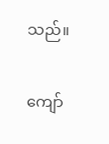သည်။

ကျော်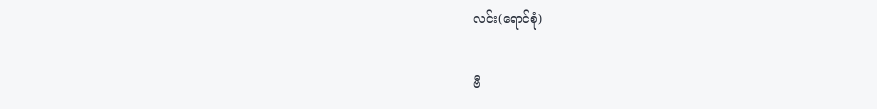လင်း(ရောင်စုံ)

ဗီ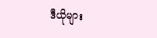ဒီယိုများ